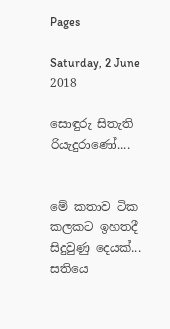Pages

Saturday, 2 June 2018

සොඳුරු සිතැති රියැදුරාණෝ....


මේ කතාව ටික කලකට ඉහතදී සිදුවුණු දෙයක්...
සතියෙ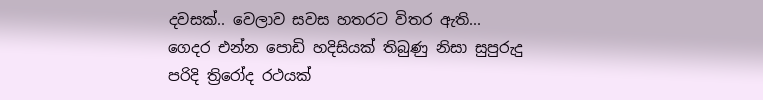දවසක්.. වෙලාව සවස හතරට විතර ඇති...
ගෙදර එන්න පොඩි හදිසියක් තිබුණු නිසා සුපුරුදු පරිදි ත්‍රිරෝද රථයක්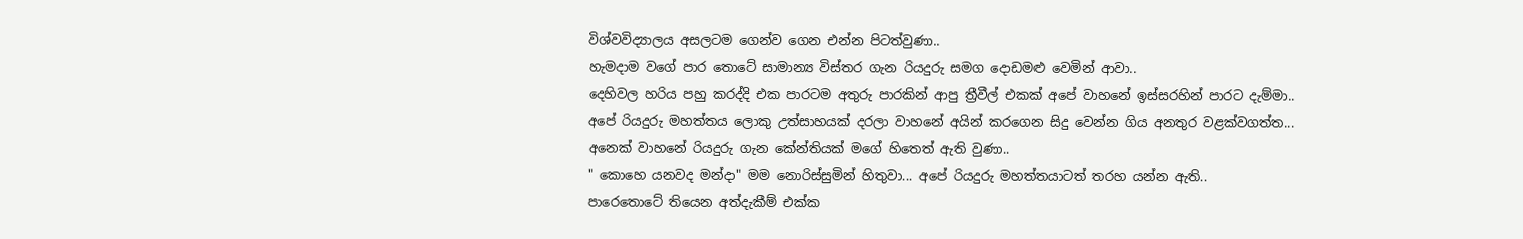විශ්වවිද්‍යාලය අසලටම ගෙන්ව ගෙන එන්න පිටත්වුණා..
හැමදාම වගේ පාර තොටේ සාමාන්‍ය විස්තර ගැන රියදුරු සමග දොඩමළු වෙමින් ආවා..
දෙහිවල හරිය පහු කරද්දි එක පාරටම අතුරු පාරකින් ආපු ත්‍රීවීල් එකක් අපේ වාහනේ ඉස්සරහින් පාරට දැම්මා..
අපේ රියදුරු මහත්තය ලොකු උත්සාහයක් දරලා වාහනේ අයින් කරගෙන සිදු වෙන්න ගිය අනතුර වළක්වගත්ත...
අනෙක් වාහනේ රියදුරු ගැන කේන්තියක් මගේ හිතෙත් ඇති වුණා..
" කොහෙ යනවද මන්දා" මම නොරිස්සුමින් හිතුවා... අපේ රියදුරු මහත්තයාටත් තරහ යන්න ඇති..
පාරෙතොටේ තියෙන අත්දැකීම් එක්ක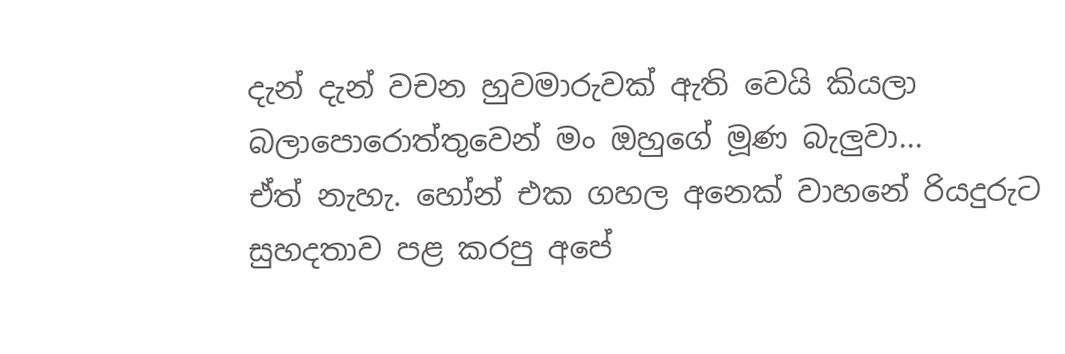දැන් දැන් වචන හුවමාරුවක් ඇති වෙයි කියලා බලාපොරොත්තුවෙන් මං ඔහුගේ මූණ බැලුවා...
ඒත් නැහැ. හෝන් එක ගහල අනෙක් වාහනේ රියදුරුට සුහදතාව පළ කරපු අපේ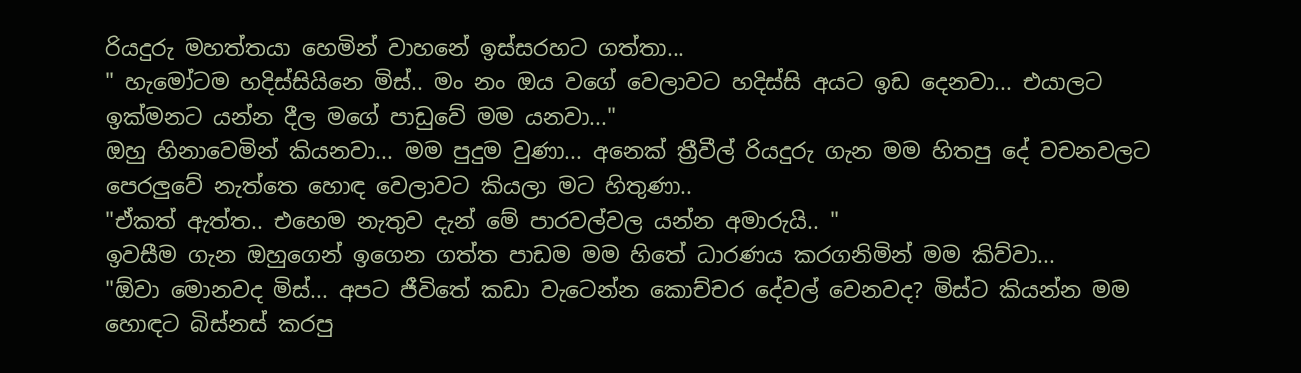රියදුරු මහත්තයා හෙමින් වාහනේ ඉස්සරහට ගත්තා...
" හැමෝටම හදිස්සියිනෙ මිස්.. මං නං ඔය වගේ වෙලාවට හදිස්සි අයට ඉඩ දෙනවා... එයාලට ඉක්මනට යන්න දීල මගේ පාඩුවේ මම යනවා..."
ඔහු හිනාවෙමින් කියනවා... මම පුදුම වුණා... අනෙක් ත්‍රීවීල් රියදුරු ගැන මම හිතපු දේ වචනවලට පෙරලුවේ නැත්තෙ හොඳ වෙලාවට කියලා මට හිතුණා..
"ඒකත් ඇත්ත.. එහෙම නැතුව දැන් මේ පාරවල්වල යන්න අමාරුයි.. "
ඉවසීම ගැන ඔහුගෙන් ඉගෙන ගත්ත පාඩම මම හිතේ ධාරණය කරගනිමින් මම කිව්වා...
"ඕවා මොනවද මිස්... අපට ජීවිතේ කඩා වැටෙන්න කොච්චර දේවල් වෙනවද? මිස්ට කියන්න මම හොඳට බිස්නස් කරපු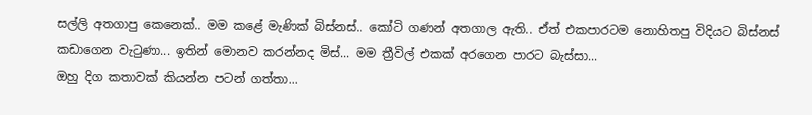සල්ලි අතගාපු කෙනෙක්.. මම කළේ මැණික් බිස්නස්.. කෝටි ගණන් අතගාල ඇති.. ඒත් එකපාරටම නොහිතපු විදියට බිස්නස් කඩාගෙන වැටුණා... ඉතින් මොනව කරන්නද මිස්... මම ත්‍රීවිල් එකක් අරගෙන පාරට බැස්සා...
ඔහු දිග කතාවක් කියන්න පටන් ගත්තා...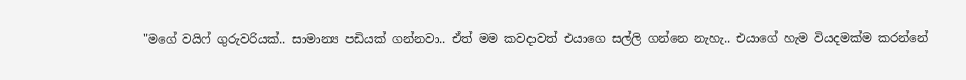"මගේ වයිෆ් ගුරුවරියක්.. සාමාන්‍ය පඩියක් ගන්නවා.. ඒත් මම කවදාවත් එයාගෙ සල්ලි ගන්නෙ නැහැ.. එයාගේ හැම වියදමක්ම කරන්නේ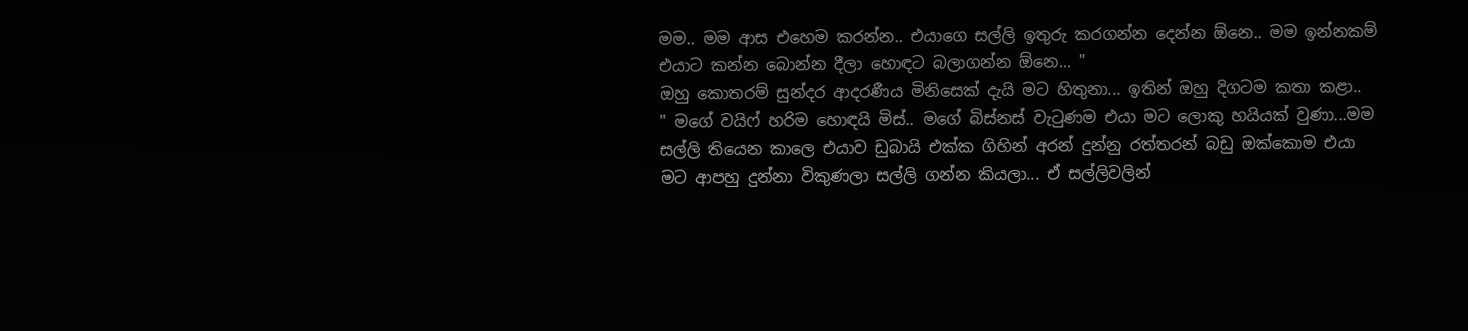මම.. මම ආස එහෙම කරන්න.. එයාගෙ සල්ලි ඉතුරු කරගන්න දෙන්න ඕනෙ.. මම ඉන්නකම් එයාට කන්න බොන්න දීලා හොඳට බලාගන්න ඕනෙ... "
ඔහු කොතරම් සුන්දර ආදරණීය මිනිසෙක් දැයි මට හිතුනා... ඉතින් ඔහු දිගටම කතා කළා..
" මගේ වයිෆ් හරිම හොඳයි මිස්.. මගේ බිස්නස් වැටුණම එයා මට ලොකු හයියක් වුණා...මම සල්ලි තියෙන කාලෙ එයාව ඩුබායි එක්ක ගිහින් අරන් දුන්නු රත්තරන් බඩු ඔක්කොම එයා මට ආපහු දුන්නා විකුණලා සල්ලි ගන්න කියලා... ඒ සල්ලිවලින්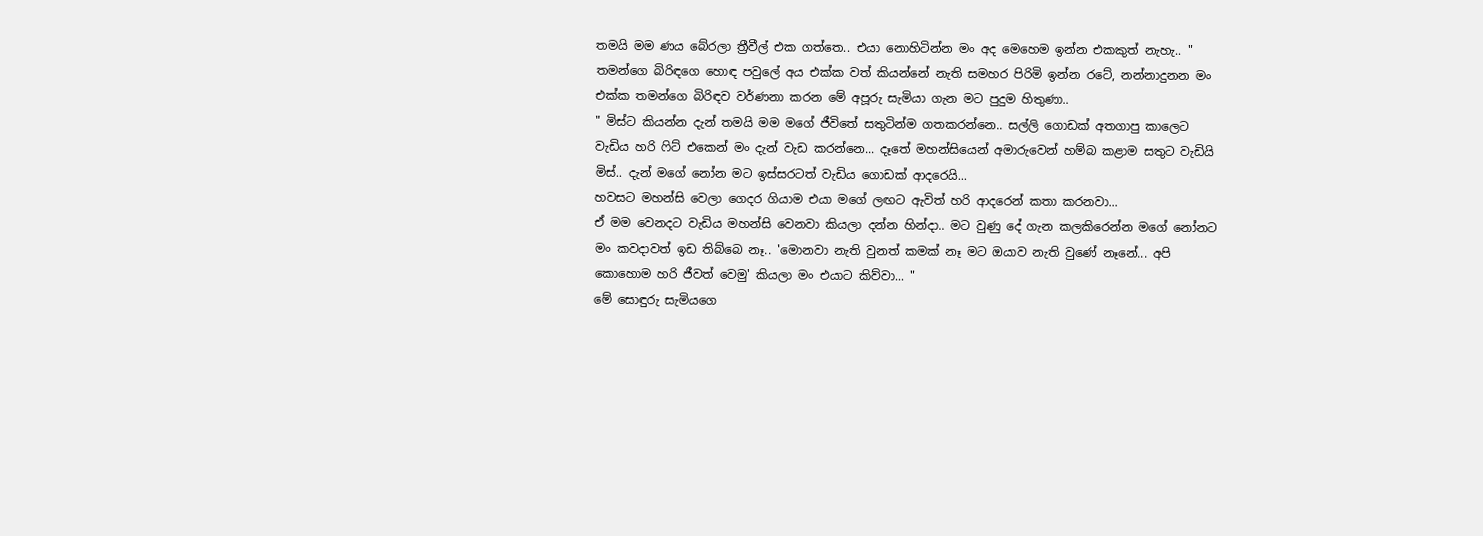තමයි මම ණය බේරලා ත්‍රීවීල් එක ගත්තෙ.. එයා නොහිටින්න මං අද මෙහෙම ඉන්න එකකුත් නැහැ.. "
තමන්ගෙ බිරිඳගෙ හොඳ පවුලේ අය එක්ක වත් කියන්නේ නැති සමහර පිරිමි ඉන්න රටේ, නන්නාදුනන මං එක්ක තමන්ගෙ බිරිඳව වර්ණනා කරන මේ අපූරු සැමියා ගැන මට පුදුම හිතුණා..
" මිස්ට කියන්න දැන් තමයි මම මගේ ජීවිතේ සතුටින්ම ගතකරන්නෙ.. සල්ලි ගොඩක් අතගාපු කාලෙට වැඩිය හරි ෆිට් එකෙන් මං දැන් වැඩ කරන්නෙ... දෑතේ මහන්සියෙන් අමාරුවෙන් හම්බ කළාම සතුට වැඩියි මිස්.. දැන් මගේ නෝන මට ඉස්සරටත් වැඩිය ගොඩක් ආදරෙයි...
හවසට මහන්සි වෙලා ගෙදර ගියාම එයා මගේ ලඟට ඇවිත් හරි ආදරෙන් කතා කරනවා...
ඒ මම වෙනදට වැඩිය මහන්සි වෙනවා කියලා දන්න හින්දා.. මට වුණු දේ ගැන කලකිරෙන්න මගේ නෝනට මං කවදාවත් ඉඩ තිබ්බෙ නෑ.. 'මොනවා නැති වුනත් කමක් නෑ මට ඔයාව නැති වුණේ නෑනේ... අපි කොහොම හරි ජීවත් වෙමු' කියලා මං එයාට කිව්වා... "
මේ සොඳුරු සැමියගෙ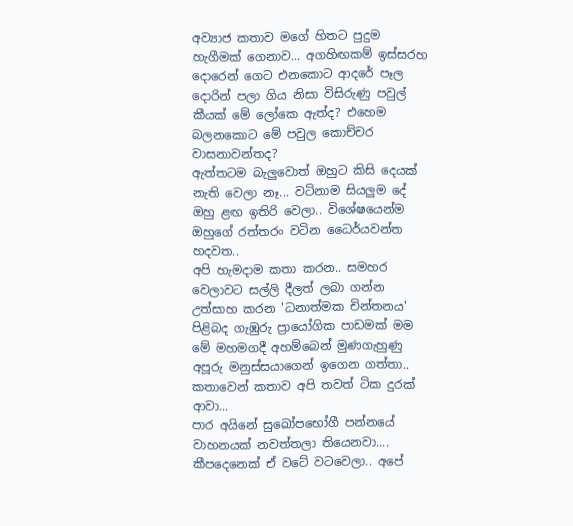අව්‍යාජ කතාව මගේ හිතට පුදුම හැගීමක් ගෙනාව... අගහිඟකම් ඉස්සරහ දොරෙන් ගෙට එනකොට ආදරේ පෑල දොරින් පලා ගිය නිසා විසිරුණු පවුල් කීයක් මේ ලෝකෙ ඇත්ද? එහෙම බලනකොට මේ පවුල කොච්චර වාසනාවන්තද?
ඇත්තටම බැලුවොත් ඔහුට කිසි දෙයක් නැති වෙලා නෑ... වටිනාම සියලුම දේ ඔහු ළඟ ඉතිරි වෙලා.. විශේෂයෙන්ම ඔහුගේ රත්තරං වටින ධෛර්යවන්ත හදවත..
අපි හැමදාම කතා කරන.. සමහර වෙලාවට සල්ලි දීලත් ලබා ගන්න උත්සාහ කරන 'ධනාත්මක චින්තනය' පිළිබද ගැඹුරු ප්‍රායෝගික පාඩමක් මම මේ මහමගදී අහම්බෙන් මුණගැහුණු අපූරු මනුස්සයාගෙන් ඉගෙන ගත්තා..
කතාවෙන් කතාව අපි තවත් ටික දුරක් ආවා...
පාර අයිනේ සුඛෝපභෝගී පන්නයේ වාහනයක් නවත්තලා තියෙනවා.... කීපදෙනෙක් ඒ වටේ වටවෙලා.. අපේ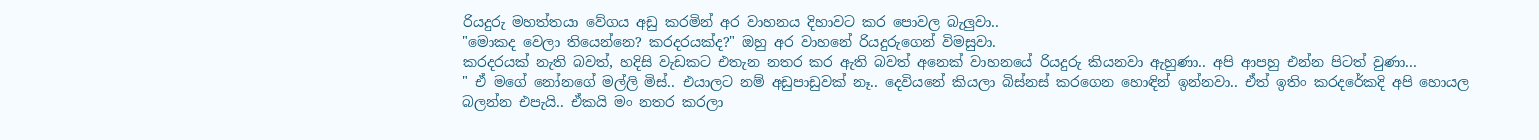රියදුරු මහත්තයා වේගය අඩු කරමින් අර වාහනය දිහාවට කර පොවල බැලුවා..
"මොකද වෙලා තියෙන්නෙ? කරදරයක්ද?" ඔහු අර වාහනේ රියදුරුගෙන් විමසුවා.
කරදරයක් නැති බවත්, හදිසි වැඩකට එතැන නතර කර ඇති බවත් අනෙක් වාහනයේ රියදුරු කියනවා ඇහුණා.. අපි ආපහු එන්න පිටත් වුණා...
" ඒ මගේ නෝනගේ මල්ලි මිස්.. එයාලට නම් අඩුපාඩුවක් නෑ.. දෙවියනේ කියලා බිස්නස් කරගෙන හොඳින් ඉන්නවා.. ඒත් ඉතිං කරදරේකදි අපි හොයල බලන්න එපැයි.. ඒකයි මං නතර කරලා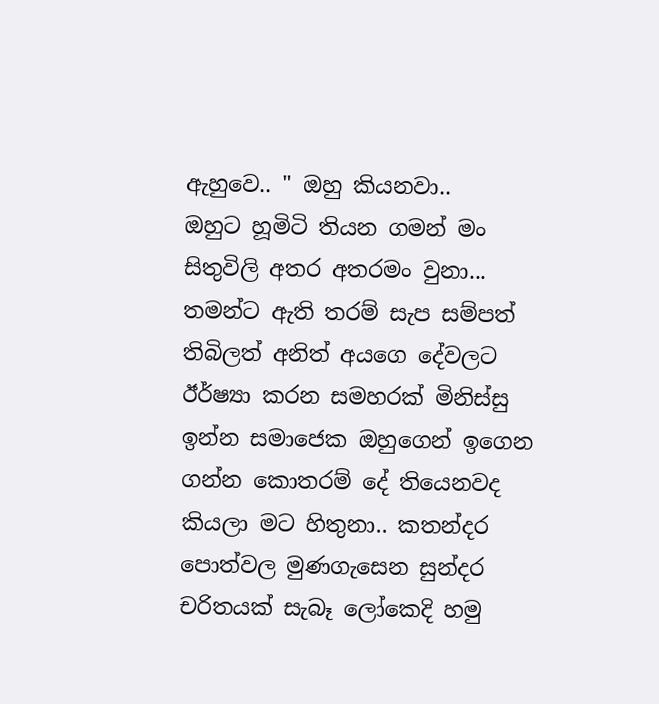ඇහුවෙ.. " ඔහු කියනවා..
ඔහුට හූමිටි තියන ගමන් මං සිතුවිලි අතර අතරමං වුනා...
තමන්ට ඇති තරම් සැප සම්පත් තිබිලත් අනිත් අයගෙ දේවලට ඊර්ෂ්‍යා කරන සමහරක් මිනිස්සු ඉන්න සමාජෙක ඔහුගෙන් ඉගෙන ගන්න කොතරම් දේ තියෙනවද කියලා මට හිතුනා.. කතන්දර පොත්වල මුණගැසෙන සුන්දර චරිතයක් සැබෑ ලෝකෙදි හමු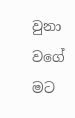වුනා වගේ මට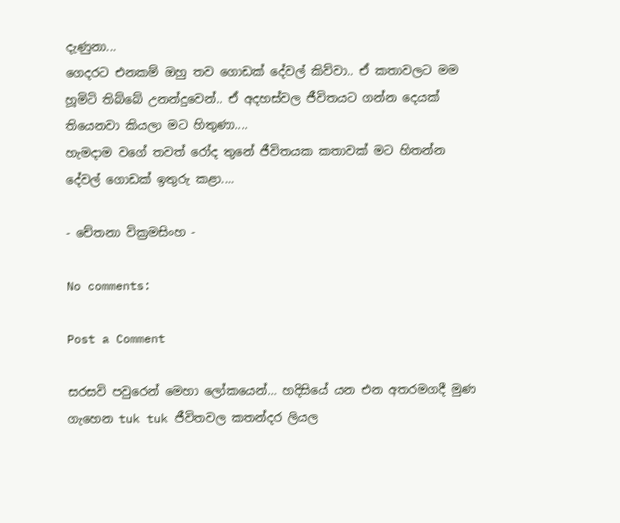දැණුනා...
ගෙදරට එනකම් ඔහු තව ගොඩක් දේවල් කිව්වා.. ඒ කතාවලට මම හූමිටි තිබ්බේ උනන්දුවෙන්.. ඒ අදහස්වල ජීවිතයට ගන්න දෙයක් තියෙනවා කියලා මට හිතුණා....
හැමදාම වගේ තවත් රෝද තුනේ ජීවිතයක කතාවක් මට හිතන්න දේවල් ගොඩක් ඉතුරු කළා....

- චේතනා වික්‍රමසිංහ -

No comments:

Post a Comment

සරසවි පවුරෙන් මෙහා ලෝකයෙන්… හදිසියේ යන එන අතරමගදී මුණ ගැහෙන tuk tuk ජීවිතවල කතන්දර ලියල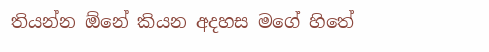තියන්න ඕනේ කියන අදහස මගේ හිතේ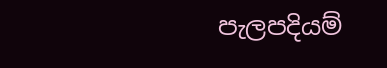පැලපදියම්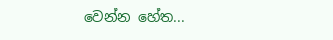වෙන්න හේත...